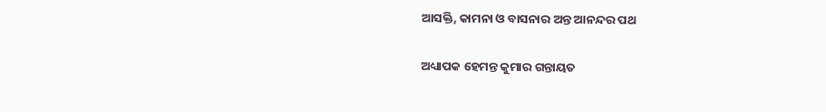ଆସକ୍ତି, କାମନା ଓ ବାସନାର ଅନ୍ତ ଆନନ୍ଦର ପଥ

ଅଧ୍ୟାପକ ହେମନ୍ତ କୁମାର ଗନ୍ତାୟତ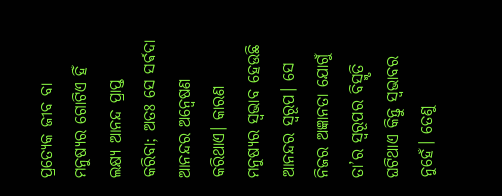ପ୍ରତ୍ୟେକ ଜୀବ ବା ମନୁଷ୍ୟର ଗୋଟିଏ ହିଁ ଲକ୍ଷ୍ୟ ଆନନ୍ଦ ପ୍ରାପ୍ତ କରିବା; ଅତଃ ସେ ସର୍ଵଦା ଆନନ୍ଦର ଅନ୍ୱେଷଣ କରିଥାଏ। କାରଣ ମନୁଷ୍ୟର ସ୍ୱଭାବ ହେଉଛି ଆନନ୍ଦର ସ୍ଵରୂପ। ସେ ନିଜର ଅଜ୍ଞାନତା ଯୋଗୁଁ ତା’ର ସ୍ଵରୂପର ବିସ୍ମୃତି ଘଟିଥାଏ କିନ୍ତୁ ସ୍ୱଭାବର ନୁହେଁ। ତେଣୁ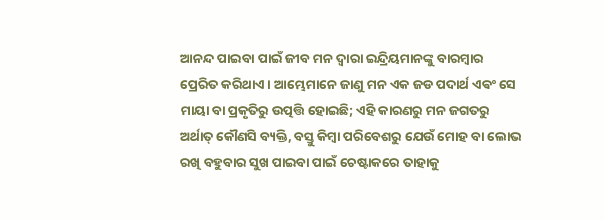ଆନନ୍ଦ ପାଇବା ପାଇଁ ଜୀବ ମନ ଦ୍ୱାରା ଇନ୍ଦ୍ରିୟମାନଙ୍କୁ ବାରମ୍ବାର ପ୍ରେରିତ କରିଥାଏ। ଆମ୍ଭେମାନେ ଜାଣୁ ମନ ଏକ ଜଡ ପଦାର୍ଥ ଏଵଂ ସେ ମାୟା ବା ପ୍ରକୃତିରୁ ଉତ୍ପତ୍ତି ହୋଇଛି; ଏହି କାରଣରୁ ମନ ଜଗତରୁ ଅର୍ଥାତ୍ କୌଣସି ବ୍ୟକ୍ତି, ବସ୍ତୁ କିମ୍ବା ପରିବେଶରୁ ଯେଉଁ ମୋହ ବା ଲୋଭ ରଖି ବହୁବାର ସୁଖ ପାଇବା ପାଇଁ ଚେଷ୍ଟାକରେ ତାହାକୁ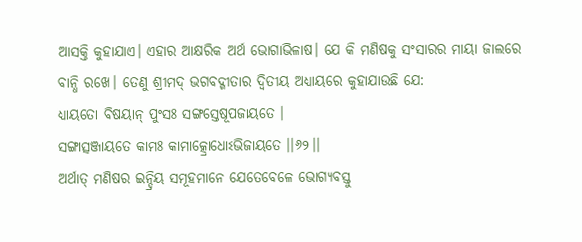ଆସକ୍ତି କୁହାଯାଏ। ଏହାର ଆକ୍ଷରିକ ଅର୍ଥ ଭୋଗାଭିଳାଷ। ଯେ କି ମଣିଷକୁ ସଂସାରର ମାୟା ଜାଲରେ ବାନ୍ଧି ରଖେ। ତେଣୁ ଶ୍ରୀମଦ୍ ଭଗବଦ୍ଗୀତାର ଦ୍ବିତୀୟ ଅଧ୍ୟାୟରେ କୁହାଯାଉଛି ଯେ:
ଧ୍ୟାୟତୋ ବିଷୟାନ୍ ପୁଂସଃ ସଙ୍ଗସ୍ତେଷୂପଜାୟତେ ।
ସଙ୍ଗାତ୍ସଞ୍ଜାୟତେ କାମଃ କାମାତ୍କ୍ରୋଧୋଽଭିଜାୟତେ ।।୬୨।।
ଅର୍ଥାତ୍ ମଣିଷର ଇନ୍ଦ୍ରିୟ ସମୂହମାନେ ଯେତେବେଳେ ଭୋଗ୍ୟବସ୍ତୁ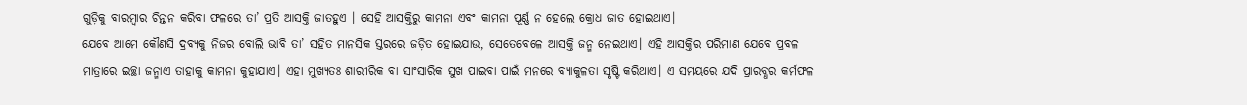ଗୁଡ଼ିକୁ ବାରମ୍ବାର ଚିନ୍ତନ କରିବା ଫଳରେ ତା’ ପ୍ରତି ଆସକ୍ତି ଜାତହୁଏ । ସେହି ଆସକ୍ତିରୁ କାମନା ଏବଂ କାମନା ପୂର୍ଣ୍ଣ ନ ହେଲେ କ୍ରୋଧ ଜାତ ହୋଇଥାଏ।
ଯେବେ ଆମେ କୌଣସି ଦ୍ରବ୍ୟକୁ ନିଜର ବୋଲି ଭାବି ତା’ ସହିତ ମାନସିକ ସ୍ତରରେ ଜଡ଼ିତ ହୋଇଯାଉ, ସେତେବେଳେ ଆସକ୍ତି ଜନ୍ମ ନେଇଥାଏ। ଏହି ଆସକ୍ତିର ପରିମାଣ ଯେବେ ପ୍ରବଳ ମାତ୍ରାରେ ଇଚ୍ଛା ଜନ୍ମାଏ ତାହାକୁ କାମନା କୁହାଯାଏ। ଏହା ମୁଖ୍ୟତଃ ଶାରୀରିକ ବା ସାଂସାରିକ ସୁଖ ପାଇବା ପାଇଁ ମନରେ ବ୍ୟାକୁଳତା ସୃଷ୍ଟି କରିଥାଏ। ଏ ସମୟରେ ଯଦି ପ୍ରାରବ୍ଧର କର୍ମଫଳ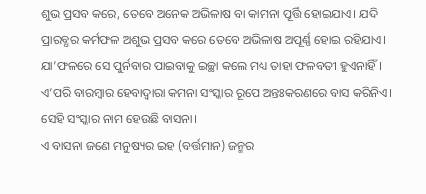ଶୁଭ ପ୍ରସବ କରେ, ତେବେ ଅନେକ ଅଭିଳାଷ ବା କାମନା ପୂର୍ତ୍ତି ହୋଇଯାଏ। ଯଦି ପ୍ରାରବ୍ଧର କର୍ମଫଳ ଅଶୁଭ ପ୍ରସବ କରେ ତେବେ ଅଭିଳାଷ ଅପୂର୍ଣ୍ଣ ହୋଇ ରହିଯାଏ। ଯା’ଫଳରେ ସେ ପୁର୍ନବାର ପାଇବାକୁ ଇଚ୍ଛା କଲେ ମଧ୍ୟ ତାହା ଫଳବତୀ ହୁଏନାହିଁ। ଏ’ପରି ବାରମ୍ବାର ହେବାଦ୍ୱାରା କମନା ସଂସ୍କାର ରୂପେ ଅନ୍ତଃକରଣରେ ବାସ କରିନିଏ। ସେହି ସଂସ୍କାର ନାମ ହେଉଛି ବାସନା।
ଏ ବାସନା ଜଣେ ମନୁଷ୍ୟର ଇହ (ବର୍ତ୍ତମାନ) ଜନ୍ମର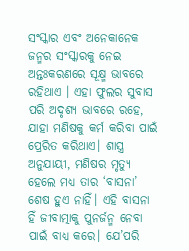ସଂସ୍କାର ଏବଂ ଅନେକାନେକ ଜନ୍ମର ସଂସ୍କାରକୁ ନେଇ ଅନ୍ତଃକରଣରେ ସୂକ୍ଷ୍ମ ଭାବରେ ରହିଥାଏ । ଏହା ଫୁଲର ସୁବାସ ପରି ଅଦୃଶ୍ୟ ଭାବରେ ରହେ, ଯାହା ମଣିଷକୁ କର୍ମ କରିବା ପାଇଁ ପ୍ରେରିତ କରିଥାଏ। ଶାସ୍ତ୍ର ଅନୁଯାୟୀ, ମଣିଷର ମୃତ୍ୟୁ ହେଲେ ମଧ୍ୟ ତାର ‘ବାସନା’ ଶେଷ ହୁଏ ନାହିଁ। ଏହି ବାସନା ହିଁ ଜୀବାତ୍ମାକୁ ପୁନର୍ଜନ୍ମ ନେବା ପାଇଁ ବାଧ୍ୟ କରେ। ଯେ’ପରି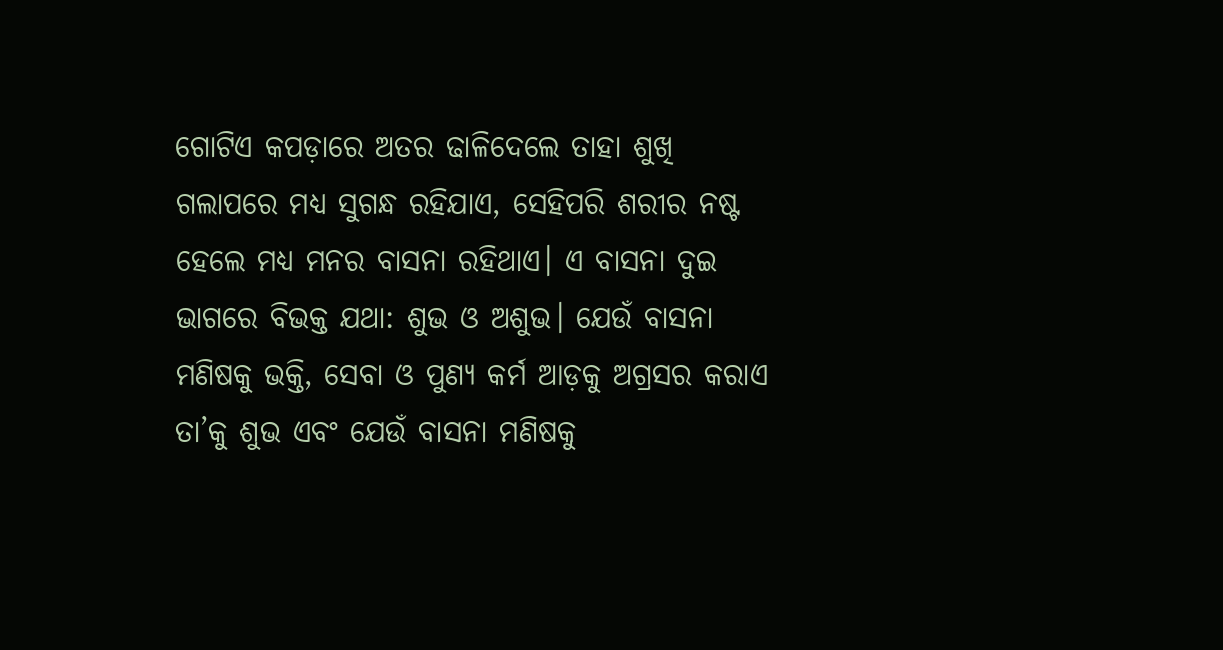ଗୋଟିଏ କପଡ଼ାରେ ଅତର ଢାଳିଦେଲେ ତାହା ଶୁଖି ଗଲାପରେ ମଧ୍ୟ ସୁଗନ୍ଧ ରହିଯାଏ, ସେହିପରି ଶରୀର ନଷ୍ଟ ହେଲେ ମଧ୍ୟ ମନର ବାସନା ରହିଥାଏ। ଏ ବାସନା ଦୁଇ ଭାଗରେ ବିଭକ୍ତ ଯଥା: ଶୁଭ ଓ ଅଶୁଭ। ଯେଉଁ ବାସନା ମଣିଷକୁ ଭକ୍ତି, ସେବା ଓ ପୁଣ୍ୟ କର୍ମ ଆଡ଼କୁ ଅଗ୍ରସର କରାଏ ତା’କୁ ଶୁଭ ଏବଂ ଯେଉଁ ବାସନା ମଣିଷକୁ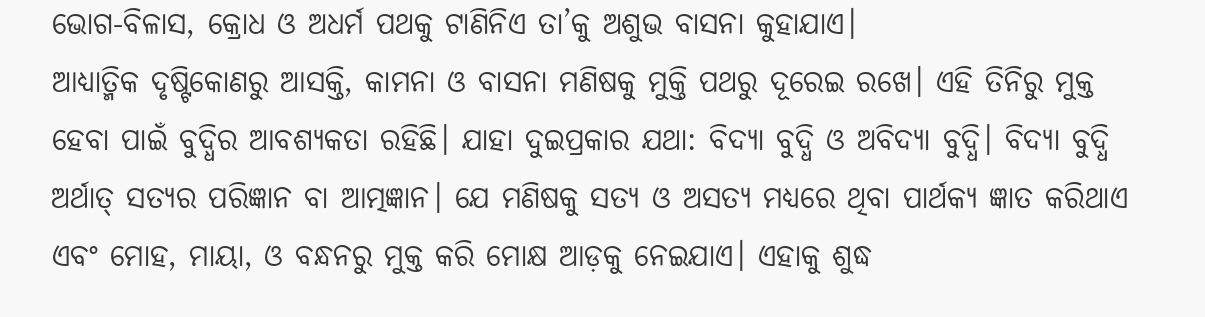ଭୋଗ-ବିଳାସ, କ୍ରୋଧ ଓ ଅଧର୍ମ ପଥକୁ ଟାଣିନିଏ ତା’କୁ ଅଶୁଭ ବାସନା କୁହାଯାଏ।
ଆଧ୍ୟାତ୍ମିକ ଦୃଷ୍ଟିକୋଣରୁ ଆସକ୍ତି, କାମନା ଓ ବାସନା ମଣିଷକୁ ମୁକ୍ତି ପଥରୁ ଦୂରେଇ ରଖେ। ଏହି ତିନିରୁ ମୁକ୍ତ ହେବା ପାଇଁ ବୁଦ୍ଧିର ଆବଶ୍ୟକତା ରହିଛି। ଯାହା ଦୁଇପ୍ରକାର ଯଥା: ବିଦ୍ୟା ବୁଦ୍ଧି ଓ ଅବିଦ୍ୟା ବୁଦ୍ଧି। ବିଦ୍ୟା ବୁଦ୍ଧି ଅର୍ଥାତ୍ ସତ୍ୟର ପରିଜ୍ଞାନ ବା ଆତ୍ମଜ୍ଞାନ। ଯେ ମଣିଷକୁ ସତ୍ୟ ଓ ଅସତ୍ୟ ମଧ୍ୟରେ ଥିବା ପାର୍ଥକ୍ୟ ଜ୍ଞାତ କରିଥାଏ ଏବଂ ମୋହ, ମାୟା, ଓ ବନ୍ଧନରୁ ମୁକ୍ତ କରି ମୋକ୍ଷ ଆଡ଼କୁ ନେଇଯାଏ। ଏହାକୁ ଶୁଦ୍ଧ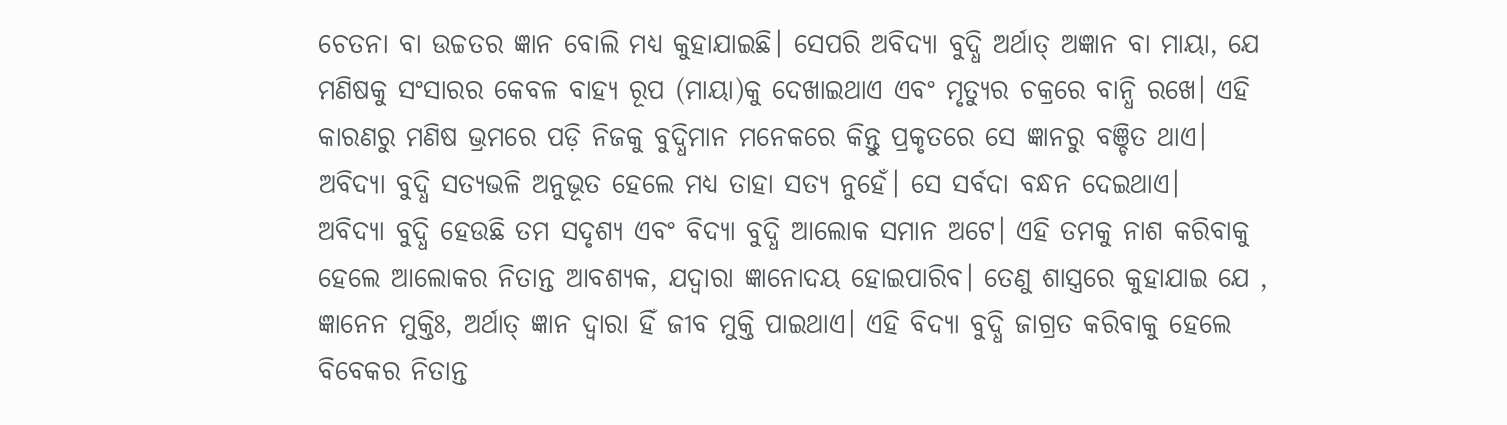ଚେତନା ବା ଉଚ୍ଚତର ଜ୍ଞାନ ବୋଲି ମଧ୍ୟ କୁହାଯାଇଛି। ସେପରି ଅବିଦ୍ୟା ବୁଦ୍ଧି ଅର୍ଥାତ୍ ଅଜ୍ଞାନ ବା ମାୟା, ଯେ ମଣିଷକୁ ସଂସାରର କେବଳ ବାହ୍ୟ ରୂପ (ମାୟା)କୁ ଦେଖାଇଥାଏ ଏବଂ ମୃତ୍ୟୁର ଚକ୍ରରେ ବାନ୍ଧି ରଖେ। ଏହି କାରଣରୁ ମଣିଷ ଭ୍ରମରେ ପଡ଼ି ନିଜକୁ ବୁଦ୍ଧିମାନ ମନେକରେ କିନ୍ତୁ ପ୍ରକୃତରେ ସେ ଜ୍ଞାନରୁ ବଞ୍ଚିତ ଥାଏ। ଅବିଦ୍ୟା ବୁଦ୍ଧି ସତ୍ୟଭଳି ଅନୁଭୂତ ହେଲେ ମଧ୍ୟ ତାହା ସତ୍ୟ ନୁହେଁ। ସେ ସର୍ବଦା ବନ୍ଧନ ଦେଇଥାଏ।
ଅବିଦ୍ୟା ବୁଦ୍ଧି ହେଉଛି ତମ ସଦୃଶ୍ୟ ଏବଂ ବିଦ୍ୟା ବୁଦ୍ଧି ଆଲୋକ ସମାନ ଅଟେ। ଏହି ତମକୁ ନାଶ କରିବାକୁ ହେଲେ ଆଲୋକର ନିତାନ୍ତ ଆବଶ୍ୟକ, ଯଦ୍ୱାରା ଜ୍ଞାନୋଦୟ ହୋଇପାରିବ। ତେଣୁ ଶାସ୍ତ୍ରରେ କୁହାଯାଇ ଯେ , ଜ୍ଞାନେନ ମୁକ୍ତିଃ, ଅର୍ଥାତ୍ ଜ୍ଞାନ ଦ୍ଵାରା ହିଁ ଜୀବ ମୁକ୍ତି ପାଇଥାଏ। ଏହି ବିଦ୍ୟା ବୁଦ୍ଧି ଜାଗ୍ରତ କରିବାକୁ ହେଲେ ବିବେକର ନିତାନ୍ତ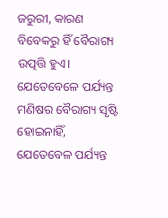ଜରୁରୀ, କାରଣ ବିବେକରୁ ହିଁ ବୈରାଗ୍ୟ ଉତ୍ପତ୍ତି ହୁଏ। ଯେତେବେଳେ ପର୍ଯ୍ୟନ୍ତ ମଣିଷର ବୈରାଗ୍ୟ ସୃଷ୍ଟି ହୋଇନାହିଁ, ଯେତେବେଳ ପର୍ଯ୍ୟନ୍ତ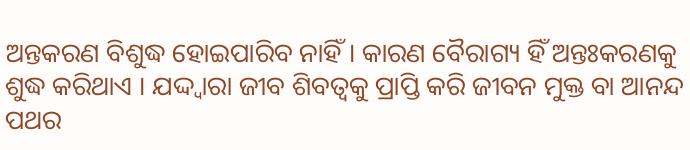ଅନ୍ତକରଣ ବିଶୁଦ୍ଧ ହୋଇପାରିବ ନାହିଁ। କାରଣ ବୈରାଗ୍ୟ ହିଁ ଅନ୍ତଃକରଣକୁ ଶୁଦ୍ଧ କରିଥାଏ । ଯଦ୍ଦ୍ୱାରା ଜୀବ ଶିବତ୍ଵକୁ ପ୍ରାପ୍ତି କରି ଜୀବନ ମୁକ୍ତ ବା ଆନନ୍ଦ ପଥର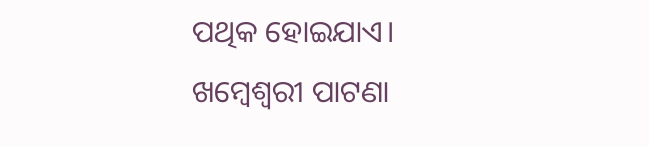ପଥିକ ହୋଇଯାଏ।
ଖମ୍ବେଶ୍ଵରୀ ପାଟଣା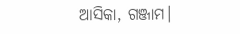ଆସିକା, ଗଞ୍ଜାମ।